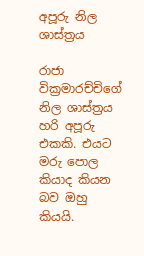අපූරු නිල ශාස්ත්‍රය

රාජා වික්‍රමාරච්චිගේ නිල ශාස්ත්‍රය හරි අපූරු එකකි. එයට මරු පොල කියාද කියන බව ඔහු කියයි.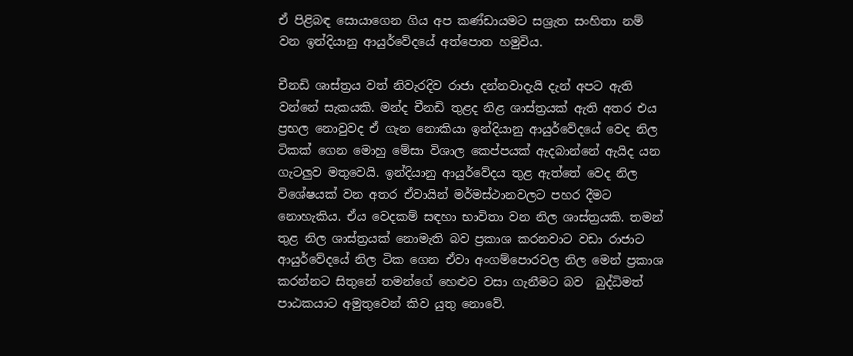ඒ පිළිබඳ සොයාගෙන ගිය අප කණ්ඩායමට සශ්‍රැත සංහිතා නම් වන ඉන්දියානු ආයුර්වේදයේ අත්පොත හමුවිය.

චීනඩි ශාස්ත්‍රය වත් නිවැරදිව රාජා දන්නවාදැයි දැන් අපට ඇති වන්නේ සැකයකි. මන්ද චීනඩි තුළද නිළ ශාස්ත්‍රයක් ඇති අතර එය ප්‍රභල නොවුවද ඒ ගැන නොකියා ඉන්දියානු ආයුර්වේදයේ වෙද නිල ටිකක් ගෙන මොහු මේසා විශාල කෙප්පයක් ඇදබාන්නේ ඇයිද යන ගැටලුව මතුවෙයි. ඉන්දියානු ආයුර්වේදය තුළ ඇත්තේ වෙද නිල විශේෂයක් වන අතර ඒවායින් මර්මස්ථානවලට පහර දීමට නොහැකිය. ඒය වෙදකම් සඳහා භාවිතා වන නිල ශාස්ත්‍රයකි. තමන් තුළ නිල ශාස්ත්‍රයක් නොමැති බව ප්‍රකාශ කරනවාට වඩා රාජාට ආයුර්වේදයේ නිල ටික ගෙන ඒවා අංගම්පොරවල නිල මෙන් ප්‍රකාශ කරන්නට සිතුනේ තමන්ගේ හෙළුව වසා ගැනීමට බව  බුද්ධිමත් පාඨකයාට අමුතුවෙන් කිව යුතු නොවේ.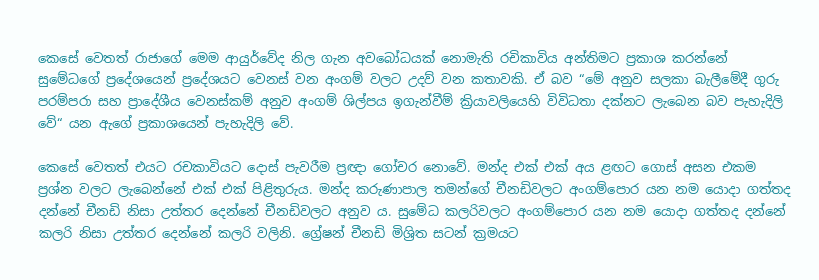කෙසේ වෙතත් රාජාගේ මෙම ආයුර්වේද නිල ගැන අවබෝධයක් නොමැති රචිකාවිය අන්තිමට ප්‍රකාශ කරන්නේ සුමේධගේ ප්‍රදේශයෙන් ප්‍රදේශයට වෙනස් වන අංගම් වලට උදව් වන කතාවකි. ඒ බව “මේ අනුව සලකා බැලීමේදී ගුරු පරම්පරා සහ ප්‍රාදේශීය වෙනස්කම් අනුව අංගම් ශිල්පය ඉගැන්වීම් ක්‍රියාවලියෙහි විවිධතා දක්නට ලැබෙන බව පැහැදිලි වේ“ යන ඇගේ ප්‍රකාශයෙන් පැහැදිලි වේ.

කෙසේ වෙතත් එයට රචකාවියට දොස් පැවරීම ප්‍රඥා ගෝචර නොවේ. මන්ද එක් එක් අය ළඟට ගොස් අසන එකම ප්‍රශ්න වලට ලැබෙන්නේ එක් එක් පිළිතුරුය. මන්ද කරුණාපාල තමන්ගේ චීනඩිවලට අංගම්පොර යන නම යොදා ගත්තද දන්නේ චීනඩි නිසා උත්තර දෙන්නේ චීනඩිවලට අනුව ය. සුමේධ කලරිවලට අංගම්පොර යන නම යොදා ගත්තද දන්නේ කලරි නිසා උත්තර දෙන්නේ කලරි වලිනි. ග්‍රේෂන් චීනඩි මිශ්‍රිත සටන් ක්‍රමයට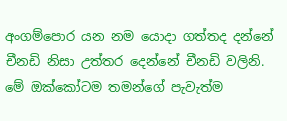අංගම්පොර යන නම යොදා ගත්තද දන්නේ චීනඩි නිසා උත්තර දෙන්නේ චීනඩි වලිනි. මේ ඔක්කෝටම තමන්ගේ පැවැත්ම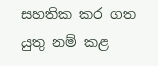සහතික කර ගත යුතු නම් කළ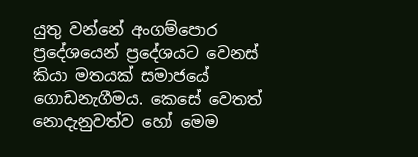යුතු වන්නේ අංගම්පොර ප්‍රදේශයෙන් ප්‍රදේශයට වෙනස් කියා මතයක් සමාජයේ ගොඩනැගීමය. කෙසේ වෙතත් නොදැනුවත්ව හෝ මෙම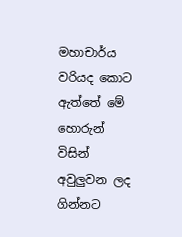මහාචාර්ය වරියද කොට ඇත්තේ මේ හොරුන් විසින් අවුලුවන ලද ගින්නට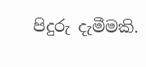පිදුරු දැමීමකි.